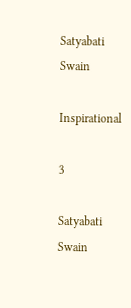Satyabati Swain

Inspirational

3

Satyabati Swain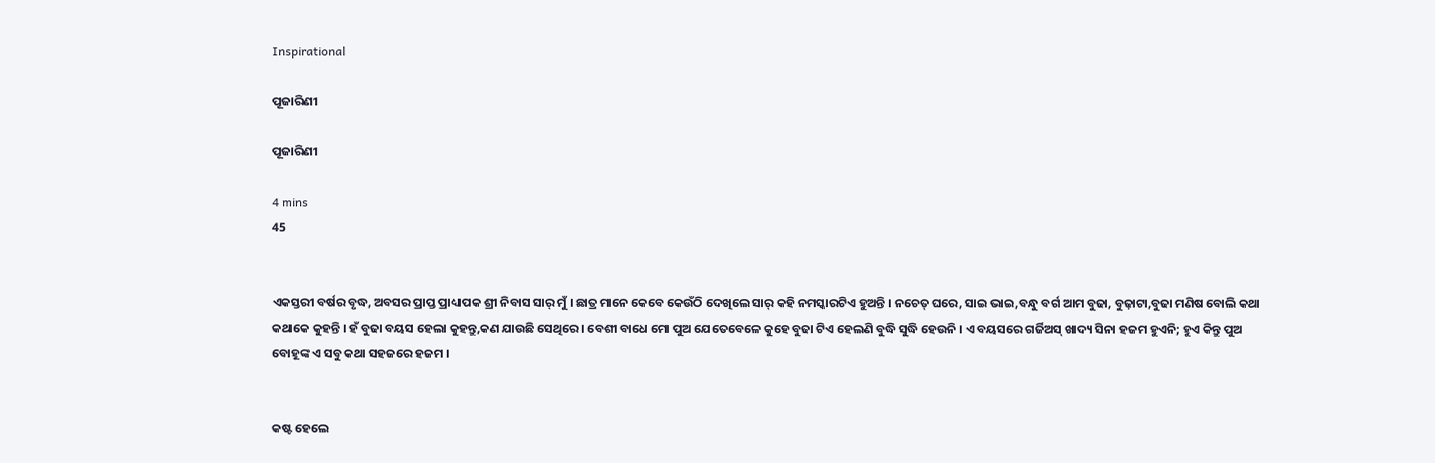Inspirational

ପୂଜାରିଣୀ

ପୂଜାରିଣୀ

4 mins
45


ଏକସ୍ତରୀ ବର୍ଷର ବୃଦ୍ଧ, ଅବସର ପ୍ରାପ୍ତ ପ୍ରାଧ୍ୟାପକ ଶ୍ରୀ ନିବାସ ସାର୍ ମୁଁ । ଛାତ୍ର ମାନେ କେବେ କେଉଁଠି ଦେଖିଲେ ସାର୍ କହି ନମସ୍କାରଟିଏ ହୁଅନ୍ତି । ନଚେତ୍ ଘରେ, ସାଇ ଭାଇ,ବନ୍ଧୁ ବର୍ଗ ଆମ ବୁଢା, ବୁଢ଼ାଟା,ବୁଢା ମଣିଷ ବୋଲି କଥା କଥାକେ କୁହନ୍ତି । ହଁ ବୁଢା ବୟସ ହେଲା କୁହନ୍ତୁ,କଣ ଯାଉଛି ସେଥିରେ । ବେଶୀ ବାଧେ ମୋ ପୁଅ ଯେତେବେଳେ କୁହେ ବୁଢା ଟିଏ ହେଲଣି ବୁଦ୍ଧି ସୁଦ୍ଧି ହେଉନି । ଏ ବୟସରେ ଗର୍ଜିଅସ୍ ଖାଦ୍ୟ ସିନା ହଜମ ହୁଏନି; ହୁଏ କିନ୍ତୁ ପୁଅ ବୋହୂଙ୍କ ଏ ସବୁ କଥା ସହଜରେ ହଜମ ।


କଷ୍ଟ ହେଲେ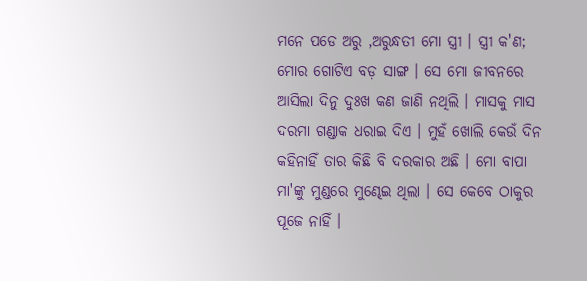ମନେ ପଡେ ଅରୁ ,ଅରୁନ୍ଧତୀ ମୋ ସ୍ତ୍ରୀ । ସ୍ତ୍ରୀ କ'ଣ; ମୋର ଗୋଟିଏ ବଡ଼ ସାଙ୍ଗ । ସେ ମୋ ଜୀବନରେ ଆସିଲା ଦିନୁ ଦୁଃଖ କଣ ଜାଣି ନଥିଲି । ମାସକୁ ମାସ ଦରମା ଗଣ୍ଡାକ ଧରାଇ ଦିଏ । ମୁହଁ ଖୋଲି କେଉଁ ଦିନ କହିନାହିଁ ତାର କିଛି ବି ଦରକାର ଅଛି । ମୋ ବାପା ମା'ଙ୍କୁ ମୁଣ୍ଡରେ ମୁଣ୍ଢେଇ ଥିଲା । ସେ କେବେ ଠାକୁର ପୂଜେ ନାହିଁ ।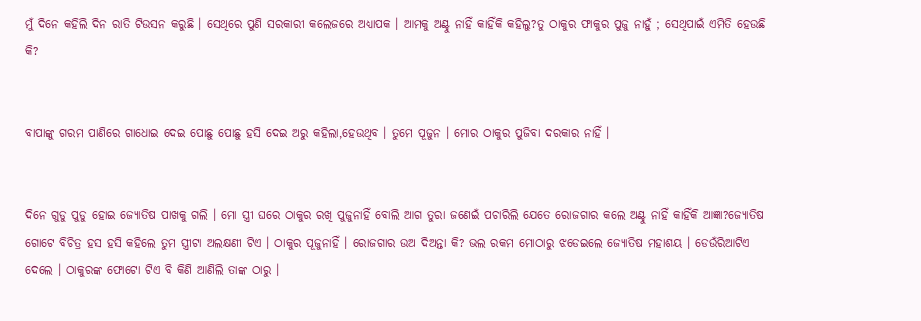ମୁଁ ଦିନେ କହିଲି ଦିନ ରାତି ଟିଉସନ କରୁଛି । ସେଥିରେ ପୁଣି ସରକାରୀ କଲେଜରେ ଅଧ୍ୟାପକ । ଆମକୁ ଅଣ୍ଟୁ ନାହିଁ କାହିଁକି କହିଲୁ?ତୁ ଠାକୁର ଫାକୁର ପୁଜୁ ନାହୁଁ ; ସେଥିପାଇଁ ଏମିତି ହେଉଛି କି?


ବାପାଙ୍କୁ ଗରମ ପାଣିରେ ଗାଧୋଇ ଦେଇ ପୋଛୁ ପୋଛୁ ହସି ଦେଇ ଅରୁ କହିଲା,ହେଉଥିବ । ତୁମେ ପୂଜୁନ । ମୋର ଠାକୁର ପୁଜିବା ଦରକାର ନାହିଁ ।


ଦିନେ ଗୁଡୁ ପୁଡୁ ହୋଇ ଜ୍ୟୋତିଷ ପାଖକୁ ଗଲି । ମୋ ସ୍ତ୍ରୀ ଘରେ ଠାକୁର ରଖି ପୁଜୁନାହିଁ ବୋଲି ଆଗ ତୁରା ଜଣେଇଁ ପଚାରିଲି ଯେତେ ରୋଜଗାର କଲେ ଅଣ୍ଟୁ ନାହିଁ କାହିଁକି ଆଜ୍ଞା?ଜ୍ୟୋତିଷ ଗୋଟେ ବିଚିତ୍ର ହସ ହସି କହିଲେ ତୁମ ସ୍ତ୍ରୀଟା ଅଲକ୍ଷଣୀ ଟିଏ । ଠାକୁର ପୂଜୁନାହିଁ । ରୋଜଗାର ଉଅ ଦିଅନ୍ତା କି? ଭଲ ରକମ ମୋଠାରୁ ଝଡେଇଲେ ଜ୍ୟୋତିଷ ମହାଶୟ । ଡେଉଁରିଆଟିଏ ଦେଲେ । ଠାକୁରଙ୍କ ଫୋଟୋ ଟିଏ ବି କିଣି ଆଣିଲି ତାଙ୍କ ଠାରୁ ।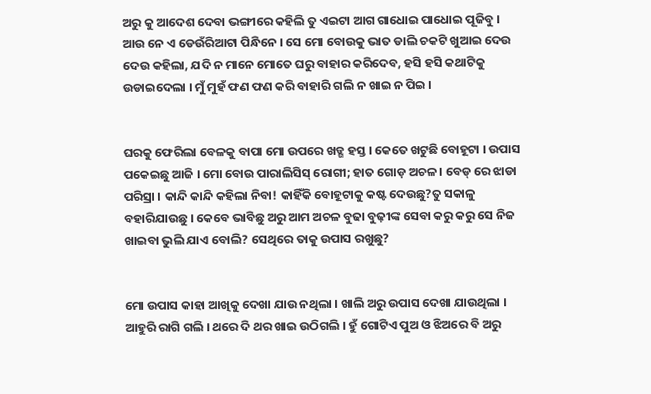ଅରୁ କୁ ଆଦେଶ ଦେବା ଭଙ୍ଗୀରେ କହିଲି ତୁ ଏଇଟା ଆଗ ଗାଧୋଇ ପାଧୋଇ ପୂଜିବୁ । ଆଉ ନେ ଏ ଡେଉଁରିଆଟା ପିନ୍ଧିନେ । ସେ ମୋ ବୋଉକୁ ଭାତ ଡାଲି ଚକଟି ଖୁଆଇ ଦେଉ ଦେଉ କହିଲା, ଯଦି ନ ମାନେ ମୋତେ ଘରୁ ବାହାର କରିଦେବ, ହସି ହସି କଥାଟିକୁ ଉଡାଇଦେଲା । ମୁଁ ମୁହଁ ଫଣ ଫଣ କରି ବାହାରି ଗଲି ନ ଖାଇ ନ ପିଇ ।


ଘରକୁ ଫେରିଲା ବେଳକୁ ବାପା ମୋ ଉପରେ ଖଡ୍ଗ ହସ୍ତ । କେତେ ଖଟୁଛି ବୋହୂଟା । ଉପାସ ପକେଇଛୁ ଆଜି । ମୋ ବୋଉ ପାରାଲିସିସ୍ ରୋଗୀ; ହାତ ଗୋଡ଼ ଅଚଳ । ବେଡ୍ ରେ ଝାଡା ପରିସ୍ରା । କାନ୍ଦି କାନ୍ଦି କହିଲା ନିବା! କାହିଁକି ବୋହୂଟାକୁ କଷ୍ଟ ଦେଉଛୁ?ତୁ ସକାଳୁ ବହାରିଯାଉଛୁ । କେବେ ଭାବିଛୁ ଅରୁ ଆମ ଅଚଳ ବୁଢା ବୁଢ଼ୀଙ୍କ ସେବା କରୁ କରୁ ସେ ନିଜ ଖାଇବା ଭୁଲି ଯାଏ ବୋଲି? ସେଥିରେ ତାକୁ ଉପାସ ରଖୁଛୁ?


ମୋ ଉପାସ କାହା ଆଖିକୁ ଦେଖା ଯାଉ ନଥିଲା । ଖାଲି ଅରୁ ଉପାସ ଦେଖା ଯାଉଥିଲା । ଆହୁରି ରାଗି ଗଲି । ଥରେ ଦି ଥର ଖାଇ ଉଠିଗଲି । ହୁଁ ଗୋଟିଏ ପୁଅ ଓ ଝିଅରେ ବି ଅରୁ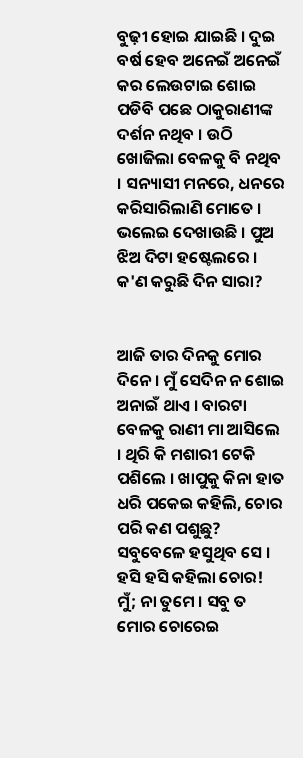ବୁଢ଼ୀ ହୋଇ ଯାଇଛି । ଦୁଇ ବର୍ଷ ହେବ ଅନେଇଁ ଅନେଇଁ କର ଲେଉଟାଇ ଶୋଇ ପଡିବି ପଛେ ଠାକୁରାଣୀଙ୍କ ଦର୍ଶନ ନଥିବ । ଉଠି ଖୋଜିଲା ବେଳକୁ ବି ନଥିବ । ସନ୍ୟାସୀ ମନରେ, ଧନରେ କରିସାରିଲାଣି ମୋତେ । ଭଲେଇ ଦେଖାଉଛି । ପୁଅ ଝିଅ ଦିଟା ହଷ୍ଟେଲରେ । କ'ଣ କରୁଛି ଦିନ ସାରା?


ଆଜି ତାର ଦିନକୁ ମୋର ଦିନେ । ମୁଁ ସେଦିନ ନ ଶୋଇ ଅନାଇଁ ଥାଏ । ବାରଟା ବେଳକୁ ରାଣୀ ମା ଆସିଲେ । ଥିରି କି ମଶାରୀ ଟେକି ପଶିଲେ । ଖାପୁକୁ କିନା ହାତ ଧରି ପକେଇ କହିଲି, ଚୋର ପରି କଣ ପଶୁଛୁ? ସବୁବେଳେ ହସୁଥିବ ସେ । ହସି ହସି କହିଲା ଚୋର! ମୁଁ; ନା ତୁମେ । ସବୁ ତ ମୋର ଚୋରେଇ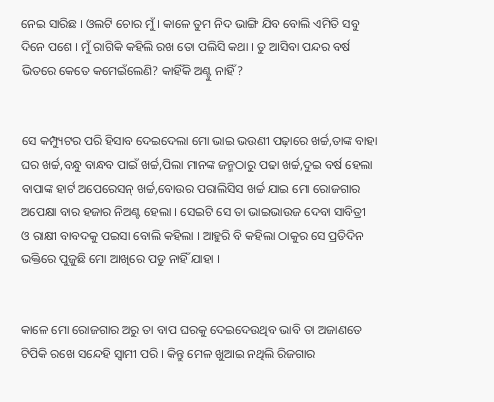ନେଇ ସାରିଛ । ଓଲଟି ଚୋର ମୁଁ । କାଳେ ତୁମ ନିଦ ଭାଙ୍ଗି ଯିବ ବୋଲି ଏମିତି ସବୁ ଦିନେ ପଶେ । ମୁଁ ରାଗିକି କହିଲି ରଖ ତୋ ପଲିସି କଥା । ତୁ ଆସିବା ପନ୍ଦର ବର୍ଷ ଭିତରେ କେତେ କମେଇଁଲେଣି? କାହିଁକି ଅଣ୍ଟୁ ନାହିଁ?


ସେ କମ୍ପ୍ୟୁଟର ପରି ହିସାବ ଦେଇଦେଲା ମୋ ଭାଇ ଭଉଣୀ ପଢ଼ାରେ ଖର୍ଚ୍ଚ,ତାଙ୍କ ବାହା ଘର ଖର୍ଚ୍ଚ,ବନ୍ଧୁ ବାନ୍ଧବ ପାଇଁ ଖର୍ଚ୍ଚ,ପିଲା ମାନଙ୍କ ଜନ୍ମଠାରୁ ପଢା ଖର୍ଚ୍ଚ,ଦୁଇ ବର୍ଷ ହେଲା ବାପାଙ୍କ ହାର୍ଟ ଅପେରେସନ୍ ଖର୍ଚ୍ଚ,ବୋଉର ପରାଲିସିସ ଖର୍ଚ୍ଚ ଯାଇ ମୋ ରୋଜଗାର ଅପେକ୍ଷା ବାର ହଜାର ନିଅଣ୍ଟ ହେଲା । ସେଇଟି ସେ ତା ଭାଇଭାଉଜ ଦେବା ସାବିତ୍ରୀ ଓ ରାକ୍ଷୀ ବାବଦକୁ ପଇସା ବୋଲି କହିଲା । ଆହୁରି ବି କହିଲା ଠାକୁର ସେ ପ୍ରତିଦିନ ଭକ୍ତିରେ ପୁଜୁଛି ମୋ ଆଖିରେ ପଡୁ ନାହିଁ ଯାହା ।


କାଳେ ମୋ ରୋଜଗାର ଅରୁ ତା ବାପ ଘରକୁ ଦେଇଦେଉଥିବ ଭାବି ତା ଅଜାଣତେ ଟିପିକି ରଖେ ସନ୍ଦେହି ସ୍ୱାମୀ ପରି । କିନ୍ତୁ ମେଳ ଖୁଆଇ ନଥିଲି ରିଜଗାର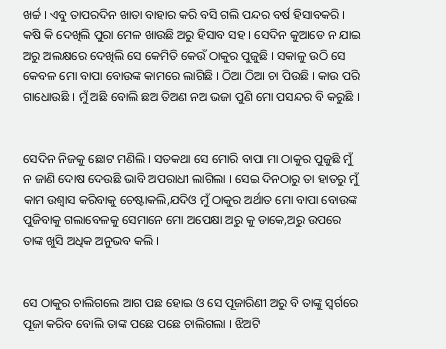ଖର୍ଚ୍ଚ । ଏବୁ ତାପରଦିନ ଖାତା ବାହାର କରି ବସି ଗଲି ପନ୍ଦର ବର୍ଷ ହିସାବକରି । କଷି କି ଦେଖିଲି ପୁରା ମେଳ ଖାଉଛି ଅରୁ ହିସାବ ସହ । ସେଦିନ କୁଆଡେ ନ ଯାଇ ଅରୁ ଅଲକ୍ଷରେ ଦେଖିଲି ସେ କେମିତି କେଉଁ ଠାକୁର ପୁଜୁଛି । ସକାଳୁ ଉଠି ସେ କେବଳ ମୋ ବାପା ବୋଉଙ୍କ କାମରେ ଲାଗିଛି । ଠିଆ ଠିଆ ଚା ପିଉଛି । କାଉ ପରି ଗାଧୋଉଛି । ମୁଁ ଅଛି ବୋଲି ଛଅ ତିଅଣ ନଅ ଭଜା ପୁଣି ମୋ ପସନ୍ଦର ବି କରୁଛି ।


ସେଦିନ ନିଜକୁ ଛୋଟ ମଣିଲି । ସତକଥା ସେ ମୋରି ବାପା ମା ଠାକୁର ପୁଜୁଛି ମୁଁ ନ ଜାଣି ଦୋଷ ଦେଉଛି ଭାବି ଅପରାଧୀ ଲାଗିଲା । ସେଇ ଦିନଠାରୁ ତା ହାତରୁ ମୁଁ କାମ ଉଶ୍ୱାସ କରିବାକୁ ଚେଷ୍ଟାକଲି,ଯଦିଓ ମୁଁ ଠାକୁର ଅର୍ଥାତ ମୋ ବାପା ବୋଉଙ୍କ ପୁଜିବାକୁ ଗଲାବେଳକୁ ସେମାନେ ମୋ ଅପେକ୍ଷା ଅରୁ କୁ ଡାକେ,ଅରୁ ଉପରେ ତାଙ୍କ ଖୁସି ଅଧିକ ଅନୁଭବ କଲି ।


ସେ ଠାକୁର ଚାଲିଗଲେ ଆଗ ପଛ ହୋଇ ଓ ସେ ପୂଜାରିଣୀ ଅରୁ ବି ତାଙ୍କୁ ସ୍ଵର୍ଗରେ ପୂଜା କରିବ ବୋଲି ତାଙ୍କ ପଛେ ପଛେ ଚାଲିଗଲା । ଝିଅଟି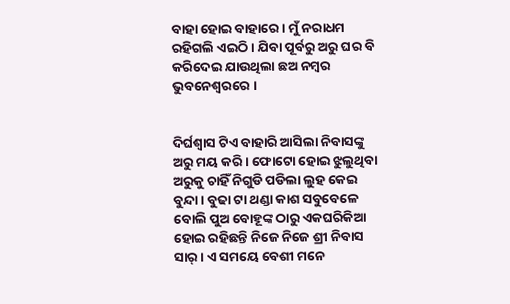ବାହା ହୋଇ ବାହାରେ । ମୁଁ ନରାଧମ ରହିଗଲି ଏଇଠି । ଯିବା ପୂର୍ବରୁ ଅରୁ ଘର ବି କରିଦେଇ ଯାଉଥିଲା ଛଅ ନମ୍ବର ଭୁବନେଶ୍ୱରରେ ।


ଦିର୍ଘଶ୍ଵାସ ଟିଏ ବାହାରି ଆସିଲା ନିବାସଙ୍କୁ ଅରୁ ମୟ କରି । ଫୋଟୋ ହୋଇ ଝୁଲୁଥିବା ଅରୁକୁ ଚାହିଁ ନିଗୁଡି ପଡିଲା ଲୁହ କେଇ ବୁନ୍ଦା । ବୁଢା ଟା ଥଣ୍ଡା କାଶ ସବୁବେଳେ ବୋଲି ପୁଅ ବୋହୂଙ୍କ ଠାରୁ ଏକଘରିକିଆ ହୋଇ ରହିଛନ୍ତି ନିଜେ ନିଜେ ଶ୍ରୀ ନିବାସ ସାର୍ । ଏ ସମୟେ ବେଶୀ ମନେ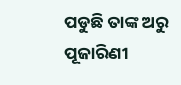ପଡୁଛି ତାଙ୍କ ଅରୁ ପୂଜାରିଣୀ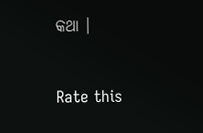କଥା ।


Rate this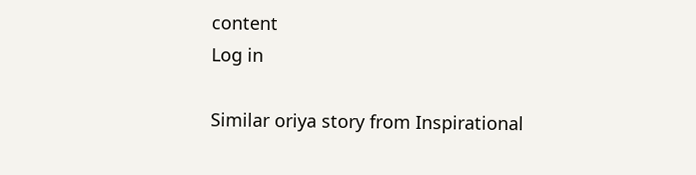content
Log in

Similar oriya story from Inspirational